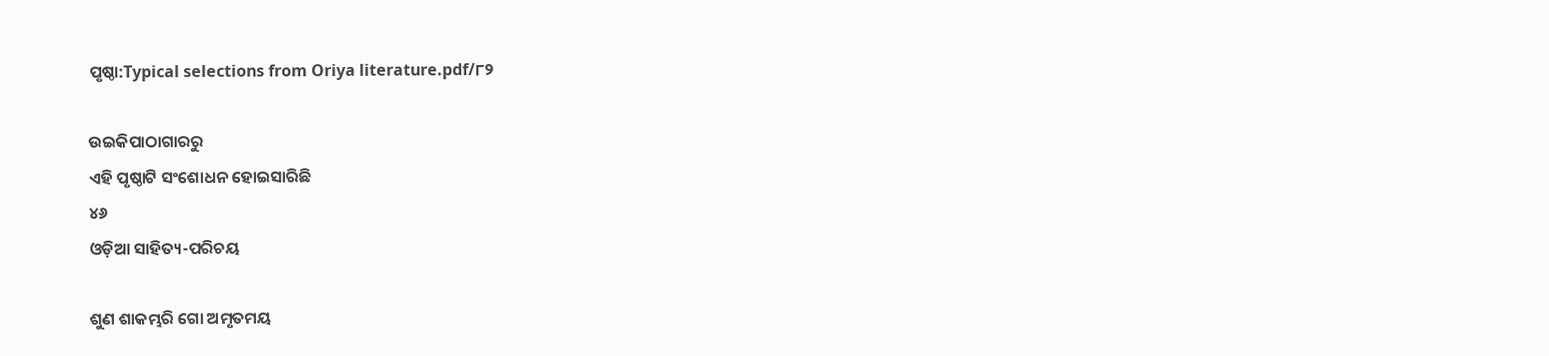ପୃଷ୍ଠା:Typical selections from Oriya literature.pdf/୮୨

ଉଇକିପାଠାଗାର‌ରୁ
ଏହି ପୃଷ୍ଠାଟି ସଂଶୋଧନ ହୋଇସାରିଛି
୪୬
ଓଡ଼ିଆ ସାହିତ୍ୟ-ପରିଚୟ

ଶୁଣ ଶାକମ୍ଭରି ଗୋ ଅମୃତମୟ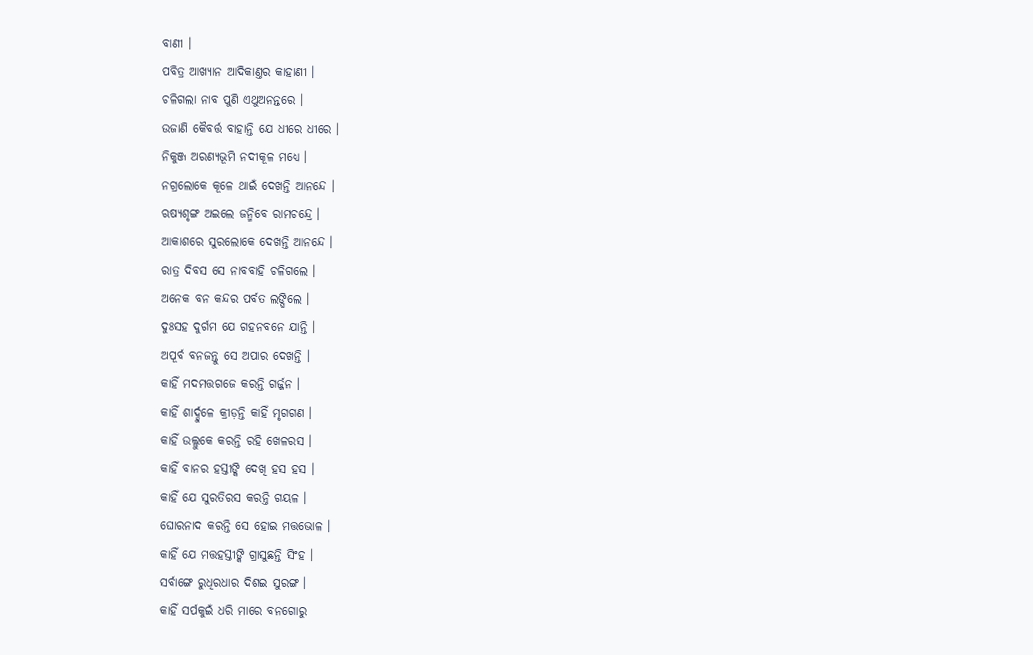ବାଣୀ ।
ପବିତ୍ର ଆଖ୍ୟାନ ଆଦିକାଣ୍ତର କାହାଣୀ ।
ଚଳିଗଲା ନାବ ପୁଣି ଏଥୁଅନନ୍ତରେ ।
ଉଜାଣି କୈବର୍ତ୍ତ ବାହାନ୍ତି ଯେ ଧୀରେ ଧୀରେ ।
ନିକୁଞ୍ଜ ଅରଣ୍ୟଭୂମି ନ‌ଦୀକୂଳ ମଧ୍ୟେ ।
ନ‌ଗ୍ରଲୋକେ କୂଳେ ଥାଇଁ ଦେଖନ୍ତି ଆନନ୍ଦେ ।
ଋଷ୍ୟଶୃଙ୍ଗ ଅଇଲେ ଜନ୍ମିବେ ରାମଚନ୍ଦ୍ରେ ।
ଆକାଶରେ ସୁରଲୋକେ ଦେଖନ୍ତି ଆନନ୍ଦେ ।
ରାତ୍ର ଦିବସ ସେ ନାବବାହି ଚଳିଗଲେ ।
ଅନେକ ବନ କନ୍ଦର ପର୍ବତ ଲଙ୍ଘିଲେ ।
ଦୁଃ‌ସ‌ହ ଦୁର୍ଗମ ଯେ ଗ‌ହ‌ନବନେ ଯାନ୍ତି ।
ଅପୂର୍ବ ବ‌ନ‌ଜନ୍ତୁ ସେ ଅପାର ଦେଖନ୍ତି ।
କାହିଁ ମଦମତ୍ତଗଜେ କରନ୍ତି ଗର୍ଜ୍ଜନ ।
କାହିଁ ଶାର୍ଦ୍ଦୁଳେ କ୍ରୀଡ଼ନ୍ତି କାହିଁ ମୃଗ‌ଗଣ ।
କାହିଁ ଉଲ୍ଲୁକେ କରନ୍ତି ରହି ଖେଳରସ ।
କାହିଁ ବାନର ହସ୍ତୀଙ୍କି ଦେଖି ହସ ହସ ।
କାହିଁ ଯେ ସୁରତିରସ କରନ୍ତି ଗୟଳ ।
ଘୋରନାଦ କରନ୍ତି ସେ ହୋଇ ମତ୍ତଭୋଳ ।
କାହିଁ ଯେ ମତ୍ତ‌ହସ୍ତୀଙ୍କି ଗ୍ରାସୁଛନ୍ତି ସିଂହ ।
ସର୍ବାଙ୍ଗେ ରୁଧିରଧାର ଦିଶଇ ସୁରଙ୍ଗ ।
କାହିଁ ସର୍ପକୁଇଁ ଧରି ମାରେ ବନ‌ଗୋରୁ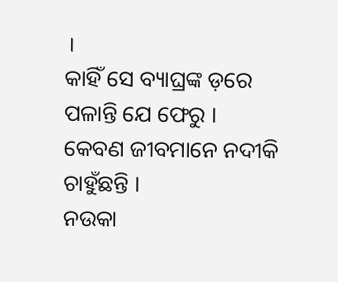।
କାହିଁ ସେ ବ୍ୟାଘ୍ରଙ୍କ ଡ଼ରେ ପଳାନ୍ତି ଯେ ଫେରୁ ।
କେବଣ ଜୀବମାନେ ନ‌ଦୀକି ଚାହୁଁଛନ୍ତି ।
ନଉକା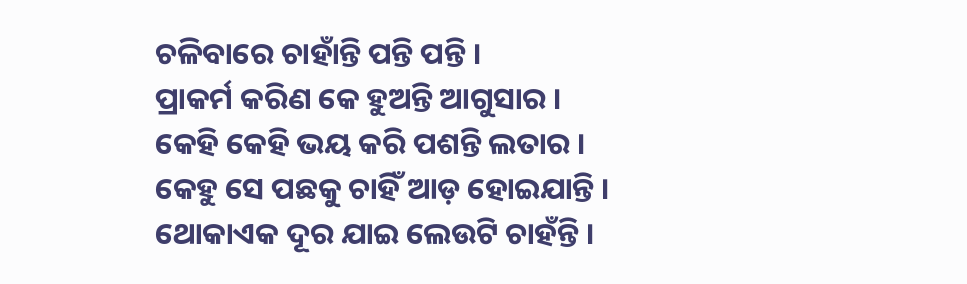ଚଳିବାରେ ଚାହାଁନ୍ତି ପନ୍ତି ପନ୍ତି ।
ପ୍ରାକର୍ମ କରିଣ କେ ହୁଅନ୍ତି ଆଗୁସାର ।
କେହି କେହି ଭୟ କରି ପଶନ୍ତି ଲତାର ।
କେହୁ ସେ ପଛକୁ ଚାହିଁ ଆଡ଼ ହୋଇଯାନ୍ତି ।
ଥୋକାଏକ ଦୂର ଯାଇ ଲେଉଟି ଚାହଁନ୍ତି ।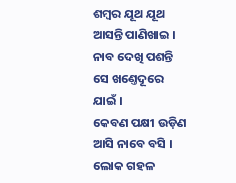ଶମ୍ବର ଯୂଥ ଯୂଥ ଆସନ୍ତି ପାଣିଖାଇ ।
ନାବ ଦେଖି ପଶନ୍ତି ସେ ଖଣ୍ତେଦୂରେ ଯାଇଁ ।
କେବଣ ପକ୍ଷୀ ଉଡ଼ିଣ ଆସି ନାବେ ବସି ।
ଲୋକ ଗ‌ହଳ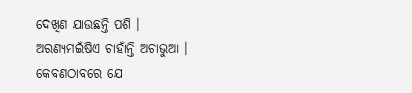ଦେଖିଣ ଯାଉଛନ୍ତି ପଶି ।
ଅରଣ୍ୟମଇଁଷିଏ ଚାହାଁନ୍ତି ଅଚାଭୁଆ ।
କେବଣ‌ଠାବରେ ଯେ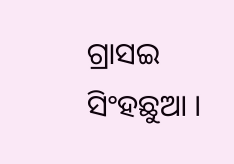ଗ୍ରାସଇ ସିଂହଛୁଆ ।